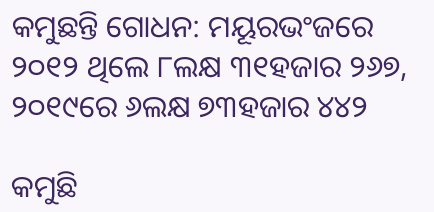କମୁଛନ୍ତି ଗୋଧନ: ମୟୂରଭଂଜରେ ୨୦୧୨ ଥିଲେ ୮ଲକ୍ଷ ୩୧ହଜାର ୨୬୭, ୨୦୧୯ରେ ୬ଲକ୍ଷ ୭୩ହଜାର ୪୪୨

କମୁଛି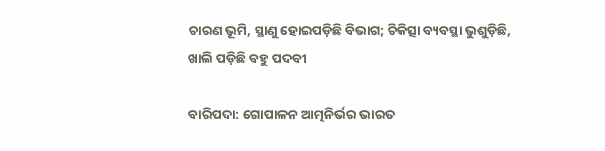ଚାରଣ ଭୂମି, ସ୍ଥାଣୁ ହୋଇପଡ଼ିଛି ବିଭାଗ; ଚିକିତ୍ସା ବ୍ୟବସ୍ଥା ଭୁଶୁଡ଼ିଛି, ଖାଲି ପଡ଼ିଛି ବହୁ ପଦବୀ

ବାରିପଦା: ଗୋପାଳନ ଆତ୍ମନିର୍ଭର ଭାରତ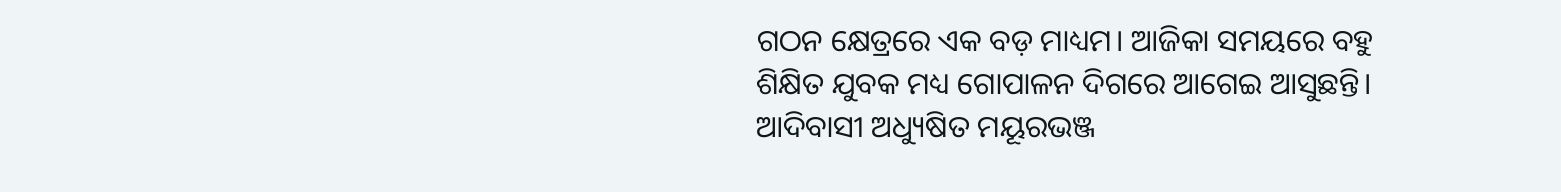ଗଠନ କ୍ଷେତ୍ରରେ ଏକ ବଡ଼ ମାଧ୍ୟମ। ଆଜିକା ସମୟରେ ବହୁ ଶିକ୍ଷିତ ଯୁବକ ମଧ୍ୟ ଗୋପାଳନ ଦିଗରେ ଆଗେଇ ଆସୁଛନ୍ତି। ଆଦିବାସୀ ଅଧ୍ୟୁଷିତ ମୟୂରଭଞ୍ଜ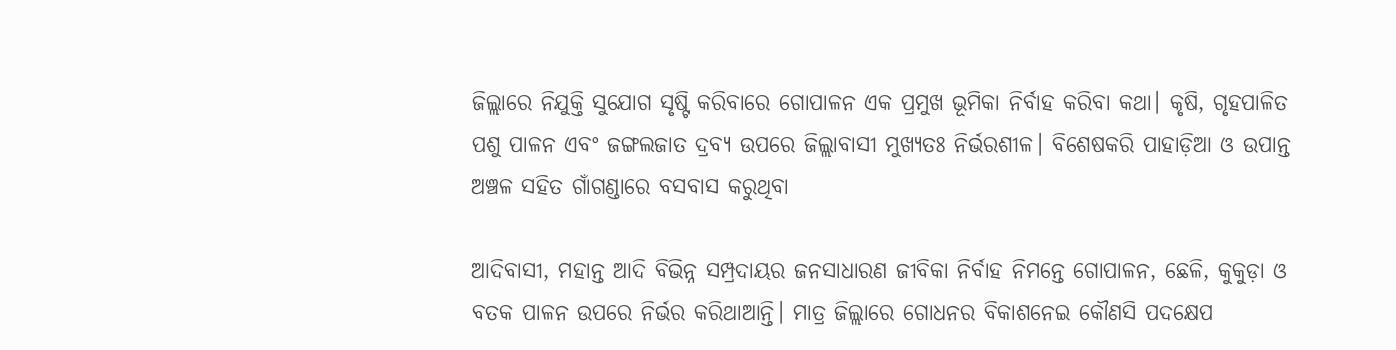ଜିଲ୍ଲାରେ ନିଯୁକ୍ତି ସୁଯୋଗ ସୃଷ୍ଟି କରିବାରେ ଗୋପାଳନ ଏକ ପ୍ରମୁଖ ଭୂମିକା ନିର୍ବାହ କରିବା କଥା। କୃଷି, ଗୃହପାଳିତ ପଶୁ ପାଳନ ଏବଂ ଜଙ୍ଗଲଜାତ ଦ୍ରବ୍ୟ ଉପରେ ଜିଲ୍ଲାବାସୀ ମୁଖ୍ୟତଃ ନିର୍ଭରଶୀଳ। ବିଶେଷକରି ପାହାଡ଼ିଆ ଓ ଉପାନ୍ତ ଅଞ୍ଚଳ ସହିତ ଗାଁଗଣ୍ଡାରେ ବସବାସ କରୁଥିବା

ଆଦିବାସୀ, ମହାନ୍ତ ଆଦି ବିଭିନ୍ନ ସମ୍ପ୍ରଦାୟର ଜନସାଧାରଣ ଜୀବିକା ନିର୍ବାହ ନିମନ୍ତେ ଗୋପାଳନ, ଛେଳି, କୁକୁଡ଼ା ଓ ବତକ ପାଳନ ଉପରେ ନିର୍ଭର କରିଥାଆନ୍ତି। ମାତ୍ର ଜିଲ୍ଲାରେ ଗୋଧନର ବିକାଶନେଇ କୌଣସି ପଦକ୍ଷେପ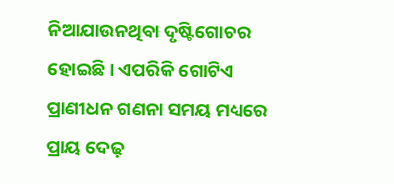ନିଆଯାଉନଥିବା ଦୃଷ୍ଟିଗୋଚର ହୋଇଛି। ଏପରିକି ଗୋଟିଏ ପ୍ରାଣୀଧନ ଗଣନା ସମୟ ମଧ୍ୟରେ ପ୍ରାୟ ଦେଢ଼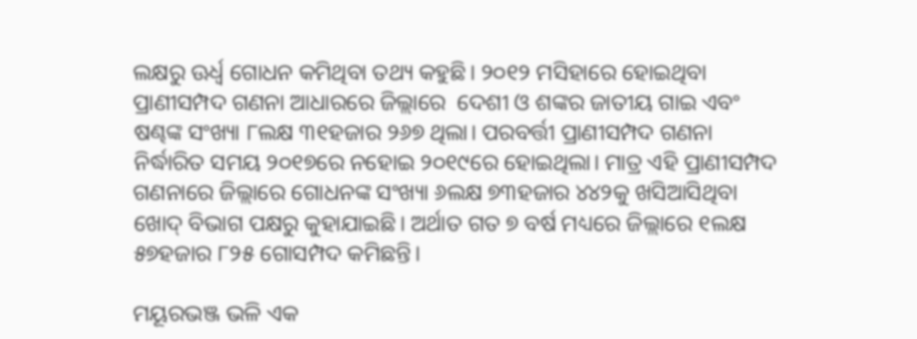ଲକ୍ଷରୁ ଊର୍ଧ୍ବ ଗୋଧନ କମିଥିବା ତଥ୍ୟ କହୁଛି। ୨୦୧୨ ମସିହାରେ ହୋଇଥିବା ପ୍ରାଣୀସମ୍ପଦ ଗଣନା ଆଧାରରେ ଜିଲ୍ଲାରେ  ଦେଶୀ ଓ ଶଙ୍କର ଜାତୀୟ ଗାଇ ଏବଂ ଷଣ୍ଢଙ୍କ ସଂଖ୍ୟା ୮ଲକ୍ଷ ୩୧ହଜାର ୨୬୭ ଥିଲା। ପରବର୍ତ୍ତୀ ପ୍ରାଣୀସମ୍ପଦ ଗଣନା ନିର୍ଦ୍ଧାରିତ ସମୟ ୨୦୧୭ରେ ନହୋଇ ୨୦୧୯ରେ ହୋଇଥିଲା। ମାତ୍ର ଏହି ପ୍ରାଣୀସମ୍ପଦ ଗଣନାରେ ଜିଲ୍ଲାରେ ଗୋଧନଙ୍କ ସଂଖ୍ୟା ୬ଲକ୍ଷ ୭୩ହଜାର ୪୪୨କୁ ଖସିଆସିଥିବା ଖୋଦ୍‌ ବିଭାଗ ପକ୍ଷରୁ କୁହାଯାଇଛି। ଅର୍ଥାତ ଗତ ୭ ବର୍ଷ ମଧ୍ୟରେ ଜିଲ୍ଲାରେ ୧ଲକ୍ଷ ୫୭ହଜାର ୮୨୫ ଗୋସମ୍ପଦ କମିଛନ୍ତି।

ମୟୂରଭଞ୍ଜ ଭଳି ଏକ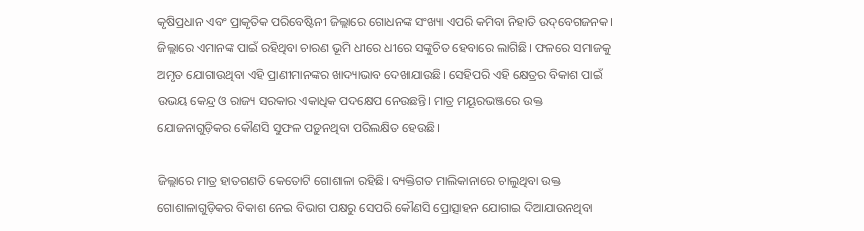କୃଷିପ୍ରଧାନ ଏବଂ ପ୍ରାକୃତିକ ପରିବେଷ୍ଟିନୀ ଜିଲ୍ଲାରେ ଗୋଧନଙ୍କ ସଂଖ୍ୟା ଏପରି କମିବା ନିହାତି ଉଦ୍‌ବେଗଜନକ। ଜିଲ୍ଲାରେ ଏମାନଙ୍କ ପାଇଁ ରହିଥିବା ଚାରଣ ଭୂମି ଧୀରେ ଧୀରେ ସଙ୍କୁଚିତ ହେବାରେ ଲାଗିଛି। ଫଳରେ ସମାଜକୁ ଅମୃତ ଯୋଗାଉଥିବା ଏହି ପ୍ରାଣୀମାନଙ୍କର ଖାଦ୍ୟାଭାବ ଦେଖାଯାଉଛି। ସେହିପରି ଏହି କ୍ଷେତ୍ରର ବିକାଶ ପାଇଁ ଉଭୟ କେନ୍ଦ୍ର ଓ ରାଜ୍ୟ ସରକାର ଏକାଧିକ ପଦକ୍ଷେପ ନେଉଛନ୍ତି। ମାତ୍ର ମୟୂରଭଞ୍ଜରେ ଉକ୍ତ ଯୋଜନାଗୁଡ଼ିକର କୌଣସି ସୁଫଳ ପଡ଼ୁନଥିବା ପରିଲକ୍ଷିତ ହେଉଛି।

ଜିଲ୍ଲାରେ ମାତ୍ର ହାତଗଣତି କେତୋଟି ଗୋଶାଳା ରହିଛି। ବ୍ୟକ୍ତିଗତ ମାଲିକାନାରେ ଚାଲୁଥିବା ଉକ୍ତ ଗୋଶାଳାଗୁଡ଼ିକର ବିକାଶ ନେଇ ବିଭାଗ ପକ୍ଷରୁ ସେପରି କୌଣସି ପ୍ରୋତ୍ସାହନ ଯୋଗାଇ ଦିଆଯାଉନଥିବା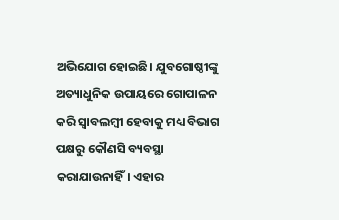ଅଭିଯୋଗ ହୋଇଛି। ଯୁବଗୋଷ୍ଠୀଙ୍କୁ ଅତ୍ୟାଧୁନିକ ଉପାୟରେ ଗୋପାଳନ କରି ସ୍ବାବଲମ୍ବୀ ହେବାକୁ ମଧ୍ୟ ବିଭାଗ ପକ୍ଷରୁ କୌଣସି ବ୍ୟବସ୍ଥା କରାଯାଉନାହିଁ। ଏହାର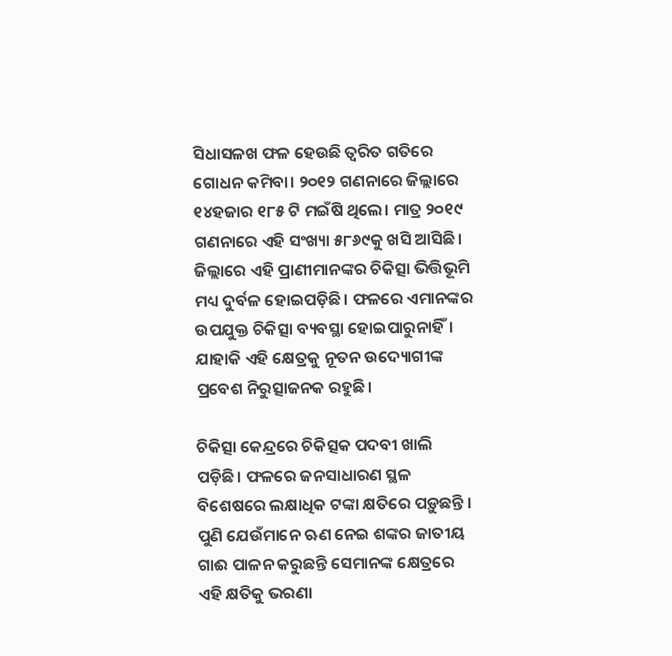ସିଧାସଳଖ ଫଳ ହେଉଛି ତ୍ବରିତ ଗତିରେ ଗୋଧନ କମିବା। ୨୦୧୨ ଗଣନାରେ ଜିଲ୍ଲାରେ ୧୪ହଜାର ୧୮୫ ଟି ମଇଁଷି ଥିଲେ। ମାତ୍ର ୨୦୧୯ ଗଣନାରେ ଏହି ସଂଖ୍ୟା ୫୮୬୯କୁ ଖସି ଆସିଛି। ଜିଲ୍ଲାରେ ଏହି ପ୍ରାଣୀମାନଙ୍କର ଚିକିତ୍ସା ଭିତ୍ତିଭୂମି ମଧ୍ୟ ଦୁର୍ବଳ ହୋଇପଡ଼ିଛି। ଫଳରେ ଏମାନଙ୍କର ଉପଯୁକ୍ତ ଚିକିତ୍ସା ବ୍ୟବସ୍ଥା ହୋଇପାରୁନାହିଁ। ଯାହାକି ଏହି କ୍ଷେତ୍ରକୁ ନୂତନ ଉଦ୍ୟୋଗୀଙ୍କ ପ୍ରବେଶ ନିରୁତ୍ସାଜନକ ରହୁଛି।

ଚିକିତ୍ସା କେନ୍ଦ୍ରରେ ଚିକିତ୍ସକ ପଦବୀ ଖାଲି ପଡ଼ିଛି। ଫଳରେ ଜନସାଧାରଣ ସ୍ଥଳ ବିଶେଷରେ ଲକ୍ଷାଧିକ ଟଙ୍କା କ୍ଷତିରେ ପଡ଼ୁଛନ୍ତି । ପୁଣି ଯେଉଁମାନେ ଋଣ ନେଇ ଶଙ୍କର ଜାତୀୟ ଗାଈ ପାଳନ କରୁଛନ୍ତି ସେମାନଙ୍କ କ୍ଷେତ୍ରରେ ଏହି କ୍ଷତିକୁ ଭରଣା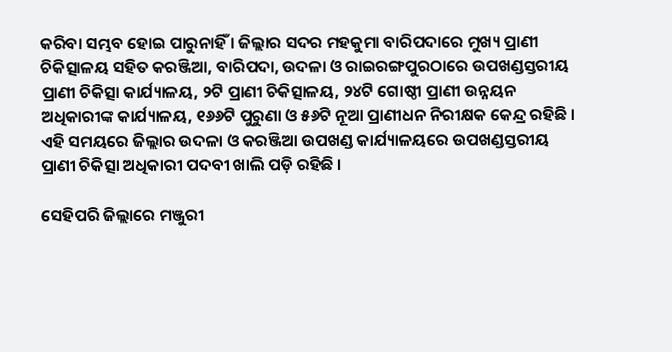କରିବା ସମ୍ଭବ ହୋଇ ପାରୁନାହିଁ । ଜିଲ୍ଲାର ସଦର ମହକୁମା ବାରିପଦାରେ ମୁଖ୍ୟ ପ୍ରାଣୀ ଚିକିତ୍ସାଳୟ ସହିତ କରଞ୍ଜିଆ, ବାରିପଦା, ଉଦଳା ଓ ରାଇରଙ୍ଗପୁରଠାରେ ଉପଖଣ୍ଡସ୍ତରୀୟ ପ୍ରାଣୀ ଚିକିତ୍ସା କାର୍ଯ୍ୟାଳୟ, ୨ଟି ପ୍ରାଣୀ ଚିକିତ୍ସାଳୟ, ୨୪ଟି ଗୋଷ୍ଠୀ ପ୍ରାଣୀ ଉନ୍ନୟନ ଅଧିକାରୀଙ୍କ କାର୍ଯ୍ୟାଳୟ, ୧୬୬ଟି ପୁରୁଣା ଓ ୫୬ଟି ନୂଆ ପ୍ରାଣୀଧନ ନିରୀକ୍ଷକ କେନ୍ଦ୍ର ରହିଛି । ଏହି ସମୟରେ ଜିଲ୍ଲାର ଉଦଳା ଓ କରଞ୍ଜିଆ ଉପଖଣ୍ଡ କାର୍ଯ୍ୟାଳୟରେ ଉପଖଣ୍ଡସ୍ତରୀୟ ପ୍ରାଣୀ ଚିକିତ୍ସା ଅଧିକାରୀ ପଦବୀ ଖାଲି ପଡ଼ି ରହିଛି ।

ସେହିପରି ଜିଲ୍ଲାରେ ମଞ୍ଜୁରୀ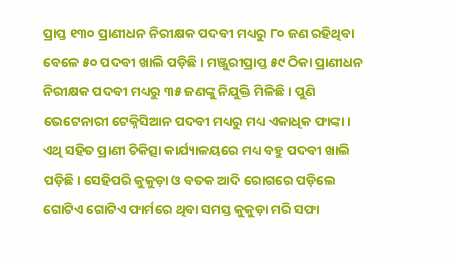ପ୍ରାପ୍ତ ୧୩୦ ପ୍ରାଣୀଧନ ନିରୀକ୍ଷକ ପଦବୀ ମଧ୍ୟରୁ ୮୦ ଜଣ ରହିଥିବା ବେଳେ ୫୦ ପଦବୀ ଖାଲି ପଡ଼ିଛି। ମଞ୍ଜୁରୀପ୍ରାପ୍ତ ୫୯ ଠିକା ପ୍ରାଣୀଧନ ନିରୀକ୍ଷକ ପଦବୀ ମଧ୍ୟରୁ ୩୫ ଜଣଙ୍କୁ ନିଯୁକ୍ତି ମିଳିଛି । ପୁଣି ଭେଟେନାରୀ ଟେକ୍ନିସିଆନ ପଦବୀ ମଧ୍ୟରୁ ମଧ୍ୟ ଏକାଧିକ ଫାଙ୍କା। ଏଥି ସହିତ ପ୍ରାଣୀ ଚିକିତ୍ସା କାର୍ଯ୍ୟାଳୟରେ ମଧ୍ୟ ବହୁ ପଦବୀ ଖାଲି ପଡ଼ିଛି। ସେହିପରି କୁକୁଡ଼ା ଓ ବତକ ଆଦି ରୋଗରେ ପଡ଼ିଲେ ଗୋଟିଏ ଗୋଟିଏ ଫାର୍ମରେ ଥିବା ସମସ୍ତ କୁକୁଡ଼ା ମରି ସଫା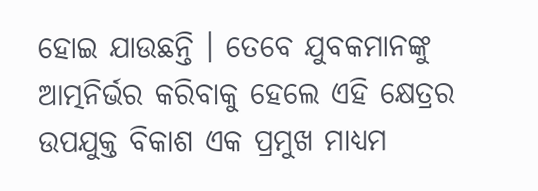ହୋଇ ଯାଉଛନ୍ତି । ତେବେ ଯୁବକମାନଙ୍କୁ ଆତ୍ମନିର୍ଭର କରିବାକୁ ହେଲେ ଏହି କ୍ଷେତ୍ରର ଉପଯୁକ୍ତ ବିକାଶ ଏକ ପ୍ରମୁଖ ମାଧ୍ୟମ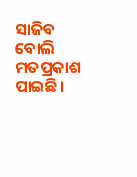ସାଜିବ ବୋଲି ମତପ୍ରକାଶ ପାଇଛି।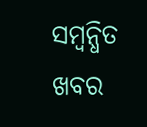ସମ୍ବନ୍ଧିତ ଖବର